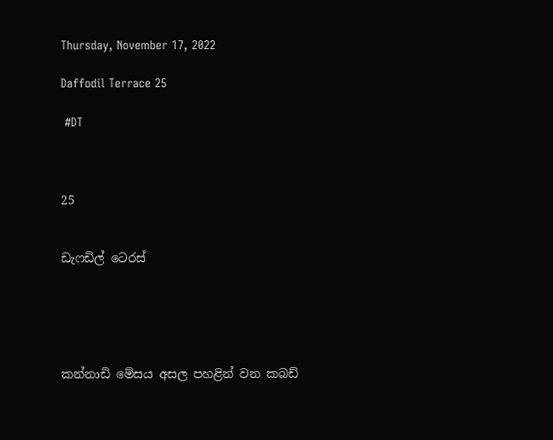Thursday, November 17, 2022

Daffodil Terrace 25

 #DT



25


ඩැෆඩිල් ටෙරස්





කන්නාඩි මේසය අසල පහළින් වන කබඩ්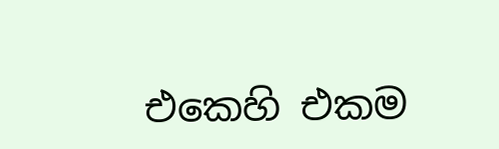එකෙහි එකම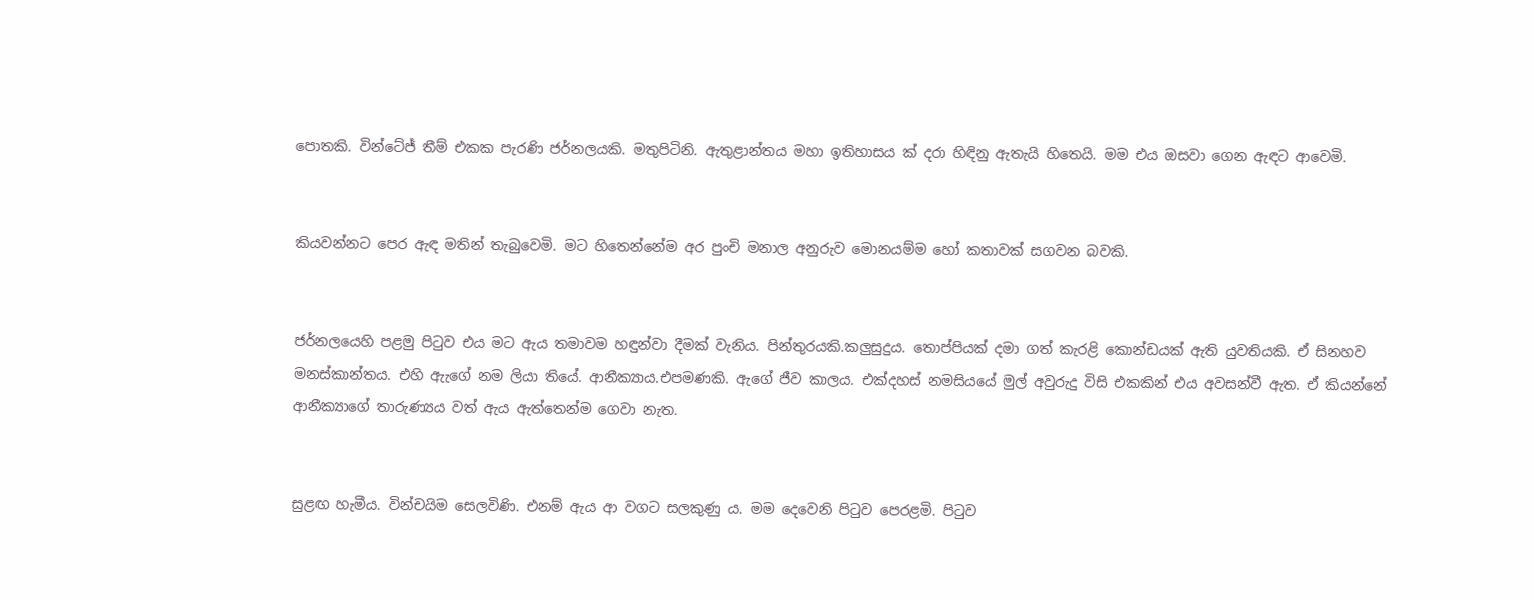පොතකි. වින්ටේජ් තීම් එකක පැරණි ජර්නලයකි. මතුපිටිනි. ඇතුළාන්තය මහා ඉතිහාසය ක් දරා හිඳිනු ඇතැයි හිතෙයි. මම එය ඔසවා ගෙන ඇඳට ආවෙමි.


කියවන්නට පෙර ඇඳ මතින් තැබුවෙමි. මට හිතෙන්නේම අර පුංචි මනාල අනුරුව මොනයම්ම හෝ කතාවක් සගවන බවකි.


ජර්නලයෙහි පළමු පිටුව එය මට ඇය තමාවම හඳුන්වා දීමක් වැනිය. පින්තුරයකි.කලුසුදුය. තොප්පියක් දමා ගත් කැරළි කොන්ඩයක් ඇති යුවතියකි. ඒ සිනහව මනස්කාන්තය. එහි ඇැගේ නම ලියා තියේ. ආනීක්‍යාය.එපමණකි. ඇගේ ජීව කාලය. එක්දහස් නමසියයේ මුල් අවුරුදු විසි එකකින් එය අවසන්වී ඇත. ඒ කියන්නේ ආනීක්‍යාගේ තාරුණ්‍යය වත් ඇය ඇත්තෙන්ම ගෙවා නැත.


සුළඟ හැමීය. වින්චයිම සෙලවිණි. එනම් ඇය ආ වගට සලකුණු ය. මම දෙවෙනි පිටුව පෙරළමි. පිටුව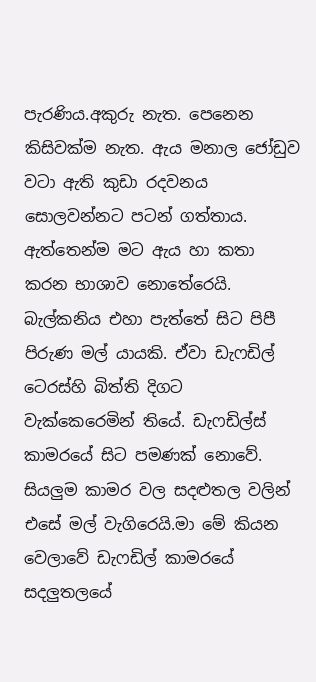පැරණිය.අකුරු නැත. පෙනෙන කිසිවක්ම නැත. ඇය මනාල ජෝඩුව වටා ඇති කුඩා රදවනය සොලවන්නට පටන් ගත්තාය. ඇත්තෙන්ම මට ඇය හා කතා කරන භාශාව නොතේරෙයි. බැල්කනිය එහා පැත්තේ සිට පිපී පිරුණ මල් යායකි. ඒවා ඩැෆඩිල් ටෙරස්හි බිත්ති දිගට වැක්කෙරෙමින් තියේ. ඩැෆඩිල්ස් කාමරයේ සිට පමණක් නොවේ. සියලුම කාමර වල සදළුතල වලින් එසේ මල් වැගිරෙයි.මා මේ කියන වෙලාවේ ඩැෆඩිල් කාමරයේ සදලුතලයේ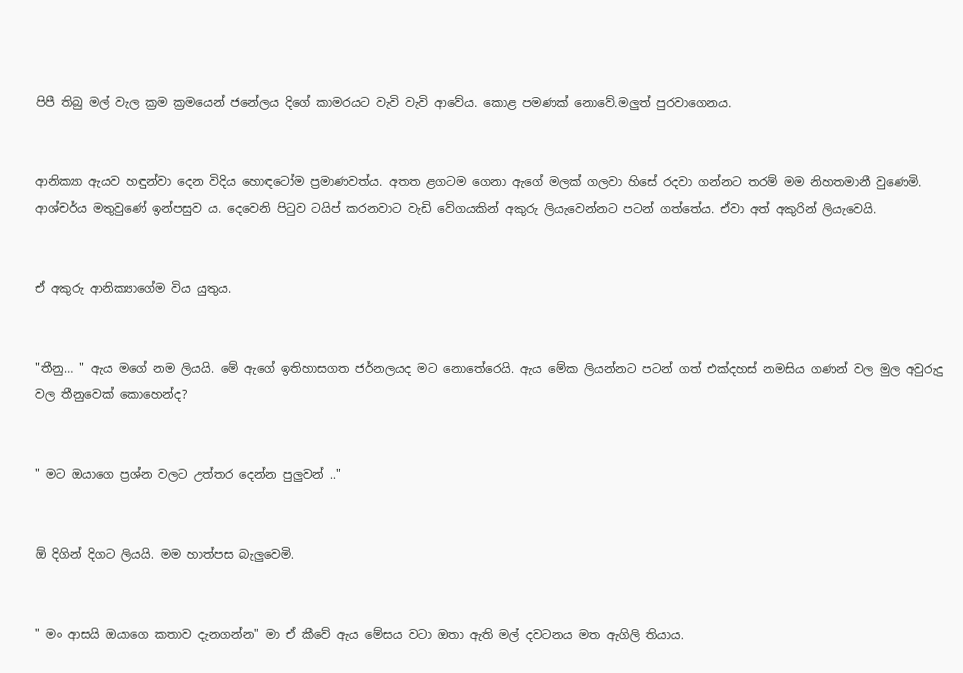පිපී තිබු මල් වැල ක්‍රම ක්‍රමයෙන් ජනේලය දිගේ කාමරයට වැවි වැවි ආවේය. කොළ පමණක් නොවේ.මලුත් පුරවාගෙනය.


ආනික්‍යා ඇයව හඳුන්වා දෙන විදිය හොඳටෝම ප්‍රමාණවත්ය. අතත ළගටම ගෙනා ඇගේ මලක් ගලවා හිසේ රදවා ගන්නට තරම් මම නිහතමානී වුණෙමි. ආශ්චර්ය මතුවුණේ ඉන්පසුව ය. දෙවෙනි පිටුව ටයිප් කරනවාට වැඩි වේගයකින් අකුරු ලියැවෙන්නට පටන් ගත්තේය. ඒවා අත් අකුරින් ලියැවෙයි.


ඒ අකුරු ආනික්‍යාගේම විය යුතුය.


"තීනු… " ඇය මගේ නම ලියයි. මේ ඇගේ ඉතිහාසගත ජර්නලයද මට නොතේරෙයි. ඇය මේක ලියන්නට පටන් ගත් එක්දහස් නමසිය ගණන් වල මුල අවුරුදු වල තීනුවෙක් කොහෙන්ද?


" මට ඔයාගෙ ප්‍රශ්න වලට උත්තර දෙන්න පුලුවන් .."


ඕ දිගින් දිගට ලියයි. මම හාත්පස බැලුවෙමි.


" මං ආසයි ඔයාගෙ කතාව දැනගන්න" මා ඒ කීවේ ඇය මේසය වටා ඔතා ඇති මල් දවටනය මත ඇගිලි තියාය.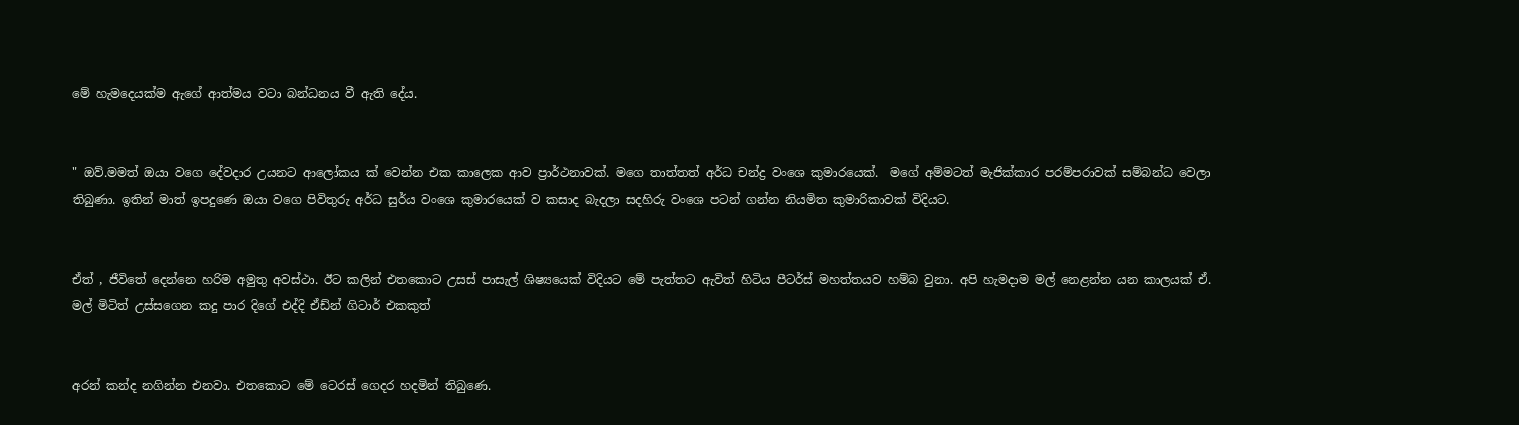මේ හැමදෙයක්ම ඇගේ ආත්මය වටා බන්ධනය වී ඇති දේය.


" ඔව්.මමත් ඔයා වගෙ දේවදාර උයනට ආලෝකය ක් වෙන්න එක කාලෙක ආව ප්‍රාර්ථනාවක්. මගෙ තාත්තත් අර්ධ චන්ද්‍ර වංශෙ කුමාරයෙක්.  මගේ අම්මටත් මැජික්කාර පරම්පරාවක් සම්බන්ධ වෙලා තිබුණා. ඉතින් මාත් ඉපදුණෙ ඔයා වගෙ පිවිතුරු අර්ධ සුර්ය වංශෙ කුමාරයෙක් ව කසාද බැදලා සදහිරු වංශෙ පටන් ගන්න නියමිත කුමාරිකාවක් විදියට.


ඒත් , ජීවිතේ දෙන්නෙ හරිම අමුතු අවස්ථා. ඊට කලින් එතකොට උසස් පාසැල් ශිෂ්‍යයෙක් විදියට මේ පැත්තට ඇවිත් හිටිය පීටර්ස් මහත්තයව හම්බ වුනා. අපි හැමදාම මල් නෙළන්න යන කාලයක් ඒ. මල් මිටිත් උස්සගෙන කදු පාර දිගේ එද්දි ඒඩ්න් ගිටාර් එකකුත්


අරන් කන්ද නගින්න එනවා. එතකොට මේ ටෙරස් ගෙදර හදමින් තිබුණෙ.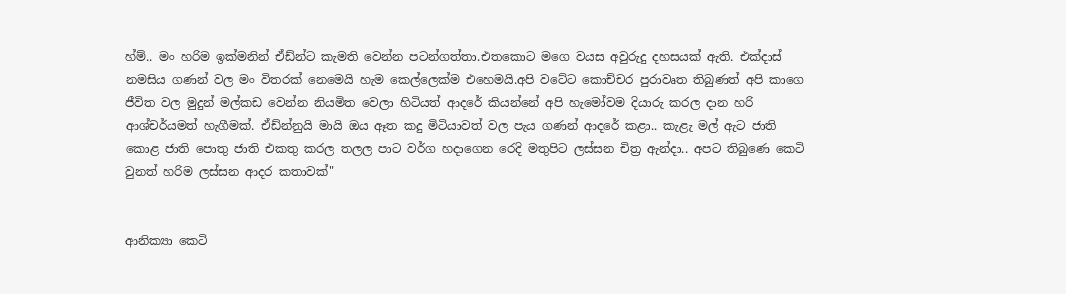හ්ම්.. මං හරිම ඉක්මනින් ඒඩ්න්ට කැමති වෙන්න පටන්ගත්තා.එතකොට මගෙ වයස අවුරුදු දහසයක් ඇති. එක්දාස් නමසිය ගණන් වල මං විතරක් නෙමෙයි හැම කෙල්ලෙක්ම එහෙමයි.අපි වටේට කොච්චර පුරාවෘත තිබුණත් අපි කාගෙ ජීවිත වල මුදුන් මල්කඩ වෙන්න නියමිත වෙලා හිටියත් ආදරේ කියන්නේ අපි හැමෝවම දියාරු කරල දාන හරි ආශ්චර්යමත් හැගීමක්. ඒඩ්න්නුයි මායි ඔය ඈත කදු මිටියාවත් වල පැය ගණන් ආදරේ කළා.. කැළැ මල් ඇට ජාති කොළ ජාති පොතු ජාති එකතු කරල තලල පාට වර්ග හදාගෙන රෙදි මතුපිට ලස්සන චිත්‍ර ඇන්දා.. අපට තිබුණෙ කෙටි වුනත් හරිම ලස්සන ආදර කතාවක්"


ආනික්‍යා කෙටි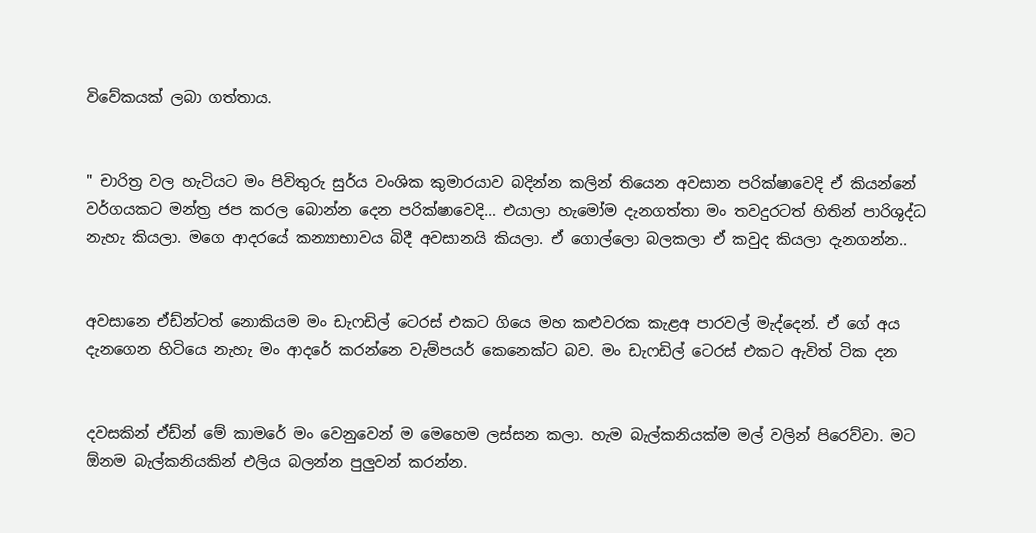විවේකයක් ලබා ගත්තාය.


" චාරිත්‍ර වල හැටියට මං පිවිතුරු සුර්ය වංශික කුමාරයාව බදින්න කලින් තියෙන අවසාන පරික්ෂාවෙදි ඒ කියන්නේ වර්ගයකට මන්ත්‍ර ජප කරල බොන්න දෙන පරික්ෂාවෙදි… එයාලා හැමෝම දැනගත්තා මං තවදුරටත් හිතින් පාරිශුද්ධ නැහැ කියලා. මගෙ ආදරයේ කන්‍යාභාවය බිදී අවසානයි කියලා. ඒ ගොල්ලො බලකලා ඒ කවුද කියලා දැනගන්න..


අවසානෙ ඒඩ්න්ටත් නොකියම මං ඩැෆඩිල් ටෙරස් එකට ගියෙ මහ කළුවරක කැළඅ පාරවල් මැද්දෙන්. ඒ ගේ අය දැනගෙන හිටියෙ නැහැ මං ආදරේ කරන්නෙ වැම්පයර් කෙනෙක්ට බව. මං ඩැෆඩිල් ටෙරස් එකට ඇවිත් ටික දන


දවසකින් ඒඩ්න් මේ කාමරේ මං වෙනුවෙන් ම මෙහෙම ලස්සන කලා. හැම බැල්කනියක්ම මල් වලින් පිරෙව්වා. මට ඕනම බැල්කනියකින් එලිය බලන්න පුලුවන් කරන්න.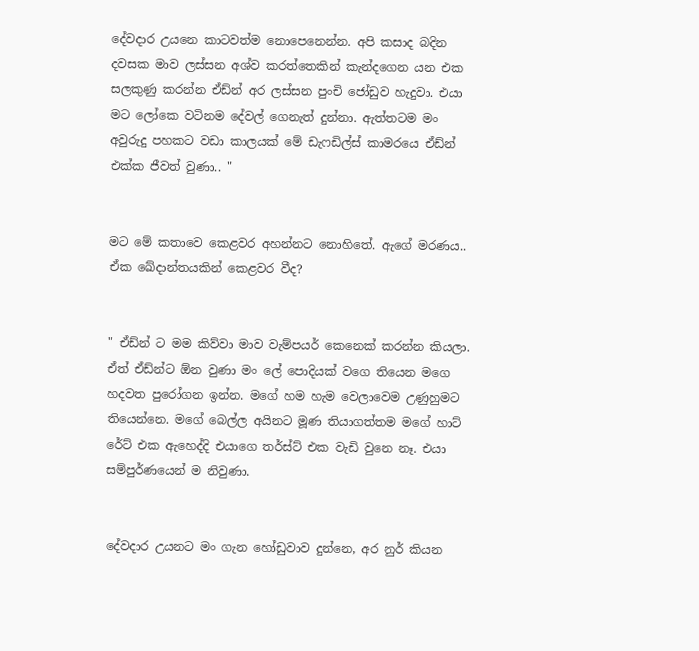දේවදාර උයනෙ කාටවත්ම නොපෙනෙන්න. අපි කසාද බදින දවසක මාව ලස්සන අශ්ව කරත්තෙකින් කැන්දගෙන යන එක සලකුණු කරන්න ඒඩ්න් අර ලස්සන පුංචි ජෝඩුව හැදුවා. එයා මට ලෝකෙ වටිනම දේවල් ගෙනැත් දුන්නා. ඇත්තටම මං අවුරුදු පහකට වඩා කාලයක් මේ ඩැෆඩිල්ස් කාමරයෙ ඒඩ්න් එක්ක ජීවත් වුණා.. "


මට මේ කතාවෙ කෙළවර අහන්නට නොහිතේ. ඇගේ මරණය.. ඒක ඛේදාන්තයකින් කෙළවර වීද?


" ඒඩ්න් ට මම කිව්වා මාව වැම්පයර් කෙනෙක් කරන්න කියලා. ඒත් ඒඩ්න්ට ඕන වුණා මං ලේ පොදියක් වගෙ තියෙන මගෙ හදවත පුරෝගන ඉන්න. මගේ හම හැම වෙලාවෙම උණුහුමට තියෙන්නෙ. මගේ බෙල්ල අයිනට මූණ තියාගත්තම මගේ හාට් රේට් එක ඇහෙද්දි එයාගෙ තර්ස්ට් එක වැඩි වුනෙ නෑ. එයා සම්පුර්ණයෙන් ම නිවුණා.


දේවදාර උයනට මං ගැන හෝඩුවාව දුන්නෙ, අර නුර් කියන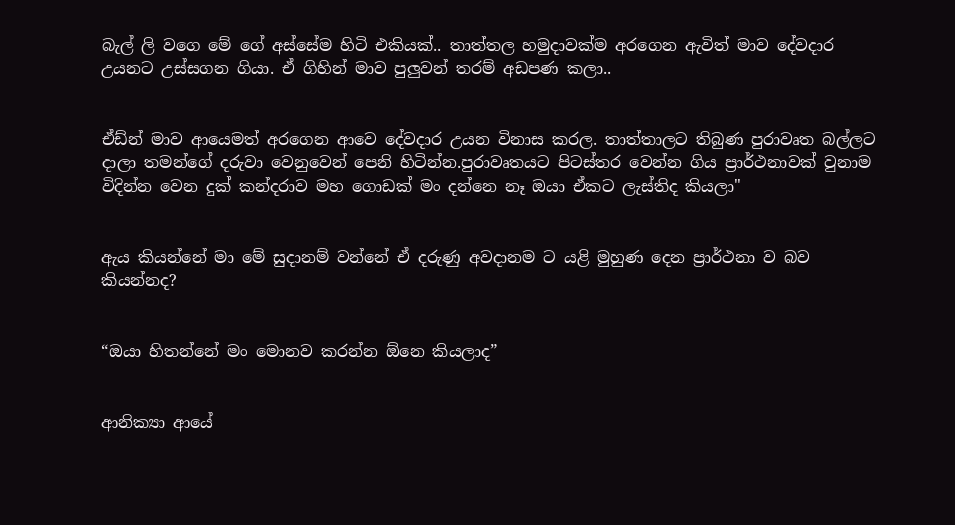බැල් ලි වගෙ මේ ගේ අස්සේම හිටි එකියක්.. තාත්තල හමුදාවක්ම අරගෙන ඇවිත් මාව දේවදාර උයනට උස්සගන ගියා. ඒ ගිහින් මාව පුලුවන් තරම් අඩපණ කලා..


ඒඩ්න් මාව ආයෙමත් අරගෙන ආවෙ දේවදාර උයන විනාස කරල. තාත්තාලට තිබුණ පුරාවෘත බල්ලට දාලා තමන්ගේ දරුවා වෙනුවෙන් පෙනි හිටින්න.පුරාවෘතයට පිටස්තර වෙන්න ගිය ප්‍රාර්ථනාවක් වුනාම විදින්න වෙන දුක් කන්දරාව මහ ගොඩක් මං දන්නෙ නෑ ඔයා ඒකට ලැස්තිද කියලා"


ඇය කියන්නේ මා මේ සුදානම් වන්නේ ඒ දරුණු අවදානම ට යළි මුහුණ දෙන ප්‍රාර්ථනා ව බව කියන්නද?


“ඔයා හිතන්නේ මං මොනව කරන්න ඕනෙ කියලාද”


ආනික්‍යා ආයේ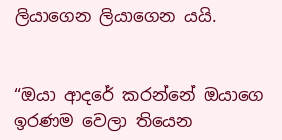ලියාගෙන ලියාගෙන යයි.


“ඔයා ආදරේ කරන්නේ ඔයාගෙ ඉරණම වෙලා තියෙන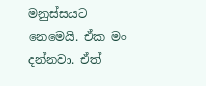මනුස්සයට නෙමෙයි. ඒක මං දන්නවා. ඒත්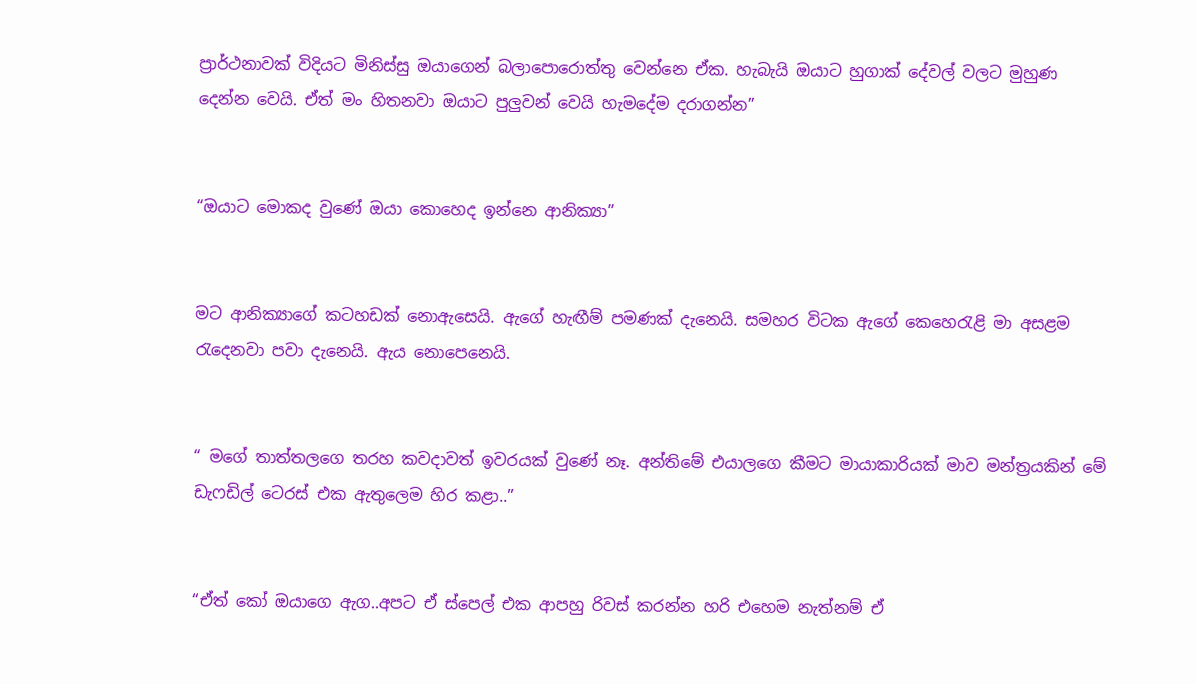ප්‍රාර්ථනාවක් විදියට මිනිස්සු ඔයාගෙන් බලාපොරොත්තු වෙන්නෙ ඒක. හැබැයි ඔයාට හුගාක් දේවල් වලට මුහුණ දෙන්න වෙයි. ඒත් මං හිතනවා ඔයාට පුලුවන් වෙයි හැමදේම දරාගන්න”


“ඔයාට මොකද වුණේ ඔයා කොහෙද ඉන්නෙ ආනික්‍යා”


මට ආනික්‍යාගේ කටහඩක් නොඇසෙයි. ඇගේ හැඟීම් පමණක් දැනෙයි. සමහර විටක ඇගේ කෙහෙරැළි මා අසළම රැදෙනවා පවා දැනෙයි. ඇය නොපෙනෙයි.


“ මගේ තාත්තලගෙ තරහ කවදාවත් ඉවරයක් වුණේ නෑ. අන්තිමේ එයාලගෙ කීමට මායාකාරියක් මාව මන්ත්‍රයකින් මේ ඩැෆඩිල් ටෙරස් එක ඇතුලෙම හිර කළා..”


“ඒත් කෝ ඔයාගෙ ඇග..අපට ඒ ස්පෙල් එක ආපහු රිවස් කරන්න හරි එහෙම නැත්නම් ඒ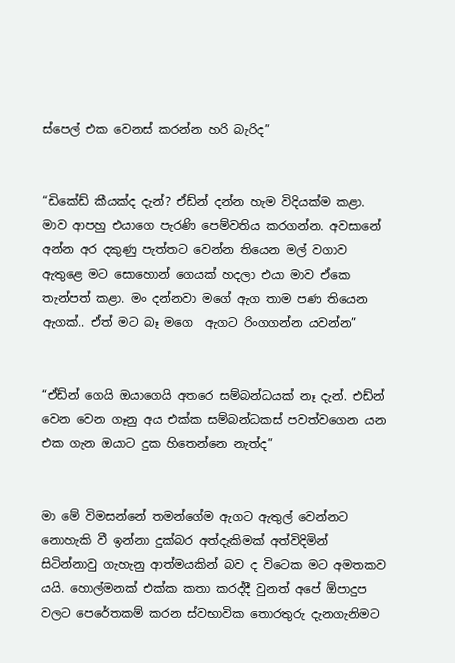ස්පෙල් එක වෙනස් කරන්න හරි බැරිද”


“ඩිකේඩ් කීයක්ද දැන්? ඒඩ්න් දන්න හැම විදියක්ම කළා. මාව ආපහු එයාගෙ පැරණි පෙම්වතිය කරගන්න. අවසානේ අන්න අර දකුණු පැත්තට වෙන්න තියෙන මල් වගාව ඇතුළෙ මට සොහොන් ගෙයක් හදලා එයා මාව ඒකෙ තැන්පත් කළා. මං දන්නවා මගේ ඇග තාම පණ තියෙන ඇගක්.. ඒත් මට බෑ මගෙ  ඇගට රිංගගන්න යවන්න”


“ඒඩ්න් ගෙයි ඔයාගෙයි අතරෙ සම්බන්ධයක් නෑ දැන්. එඩ්න් වෙන වෙන ගෑනු අය එක්ක සම්බන්ධකස් පවත්වගෙන යන එක ගැන ඔයාට දුක හිතෙන්නෙ නැත්ද”


මා මේ විමසන්නේ තමන්ගේම ඇගට ඇතුල් වෙන්නට නොහැකි වී ඉන්නා දුක්බර අත්දැකිමක් අත්විදිමින් සිටින්නාවු ‍ගැහැනු ආත්මයකින් බව ද විටෙක මට අමතකව යයි. හොල්මනක් එක්ක කතා කරද්දී වුනත් අපේ ඕපාදුප වලට පෙරේතකම් කරන ස්වභාවික තොරතුරු දැනගැනිමට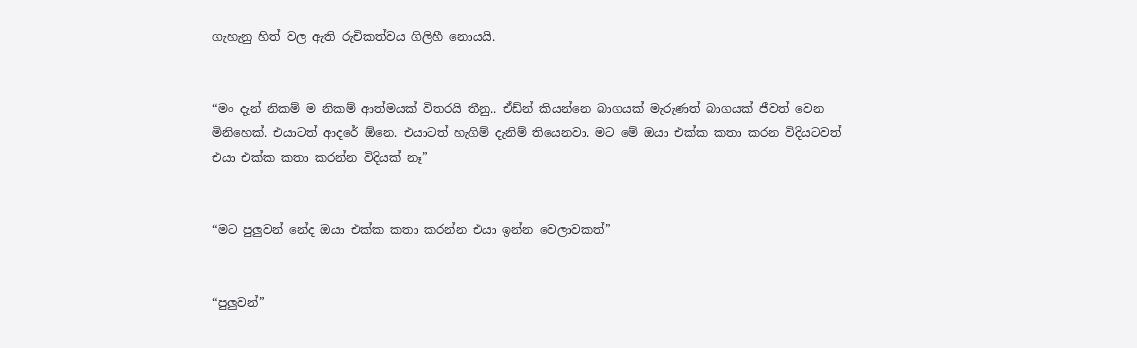ගැහැනු හිත් වල ඇති රුචිකත්වය ගිලිහී නොයයි.


“මං දැන් නිකම් ම නිකම් ආත්මයක් විතරයි තීනු.. ඒඩ්න් කියන්නෙ බාගයක් මැරුණත් බාගයක් ජීවත් වෙන මිනිහෙක්. එයාටත් ආදරේ ඕනෙ. එයාටත් හැගිම් දැනිම් තියෙනවා. මට මේ ඔයා එක්ක කතා කරන විදියටවත් එයා එක්ක කතා කරන්න විදියක් නෑ”


“මට පුලුවන් නේද ඔයා එක්ක කතා කරන්න එයා ඉන්න වෙලාවකත්”


“පුලුවන්”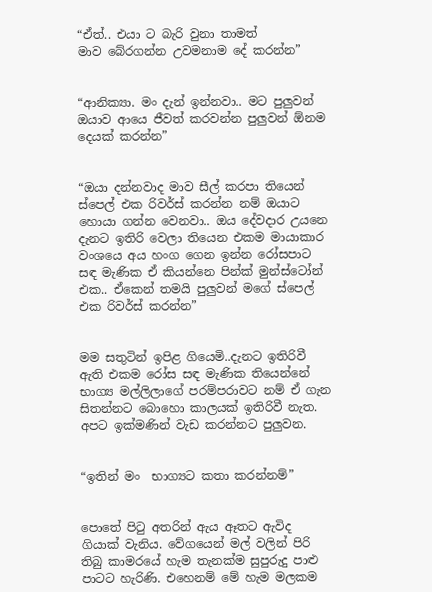“ඒත්.. එයා ට බැරි වුනා තාමත් මාව ‍බේරගන්න උවමනාම දේ කරන්න”


“ආනික්‍යා. මං දැන් ඉන්නවා.. මට පුලුවන් ඔයාව ආයෙ ජීවත් කරවන්න පුලුවන් ඕනම දෙයක් කරන්න”


“ඔයා දන්නවාද මාව සීල් කරපා තියෙන් ස්පෙල් එක රිවර්ස් කරන්න නම් ඔයාට හොයා ගන්න වෙනවා.. ඔය දේවදාර උයනෙ දැනට ඉතිරි වෙලා තියෙන එකම මායාකාර වං‍ශයෙ අය හංග ගෙන ඉන්න රෝසපාට සඳ මැණික ඒ කියන්නෙ පින්ක් මුන්ස්ටෝන් එක.. ඒකෙන් තමයි පුලුවන් මගේ ස්පෙල් එක රිවර්ස් කරන්න”


මම සතුටින් ඉපිළ ගියෙමි..දැනට ඉතිරිවී ඇති එකම රෝස සඳ මැණික තියෙන්නේ භාග්‍ය මල්ලිලාගේ පරම්පරාවට නම් ඒ ගැන සිතන්නට බොහො කාලයක් ඉතිරිවී නැත. අපට ඉක්මණින් වැඩ කරන්නට පුලුවන.


“ඉතින් මං  භාග්‍යට කතා කරන්නම්”


පොතේ පිටු අතරින් ඇය ඈතට ඇවිද ගියාක් වැනිය. වේගයෙන් මල් වලින් පිරි තිබු කාමරයේ හැම තැනක්ම සුපුරුදු පාළු පාටට හැරිණි. එහෙනම් මේ හැම මලකම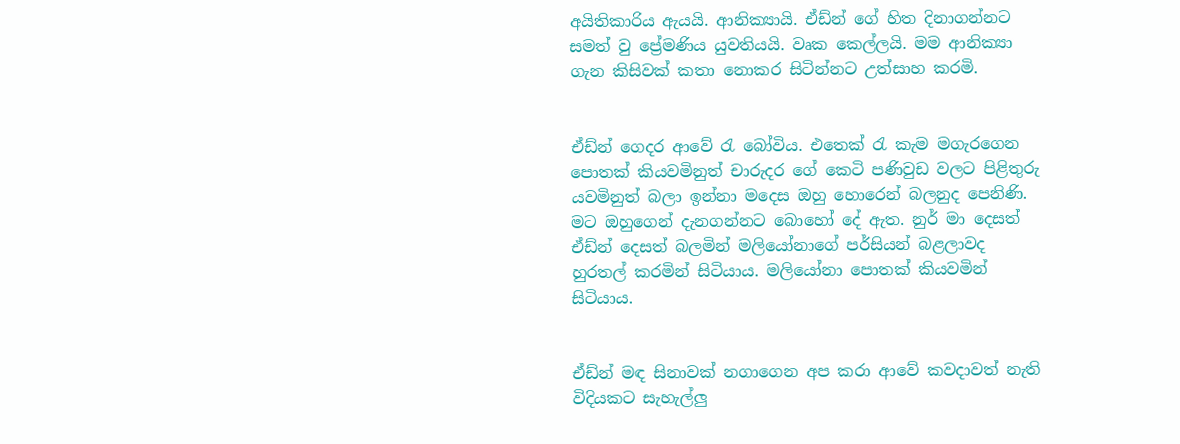අයිතිකාරිය ඇයයි. ආනික්‍යායි. ඒඩ්න් ගේ හිත දිනාගන්නට සමත් වු ප්‍රේමණිය යුවතියයි. වෘක කෙල්ලයි. මම ආනික්‍යා ගැන කිසිවක් කතා නොකර සිටින්නට උත්සාහ කරමි.


ඒඩ්න් ගෙදර ආවේ රැ බෝවිය. එතෙක් රැ කැම මගැරගෙන පොතක් කියවමිනුත් ‍චාරුදර ගේ කෙටි පණිවුඩ වලට පිළිතුරු යවමිනුත් බලා ඉන්නා මදෙස ඔහු හොරෙන් බලනුද පෙනිණි. මට ඔහුගෙන් දැනගන්නට බොහෝ දේ ඇත. නුර් මා දෙසත් ඒඩ්න් දෙසත් බලමින් මලියෝනාගේ පර්සියන් බළලාවද හුරතල් කරමින් සිටියාය. මලියෝනා පොතක් කියවමින් සිටියාය.


ඒඩ්න් මඳ සිනාවක් නගාගෙන අප කරා ආවේ කවදාවත් නැති විදියකට සැහැල්ලු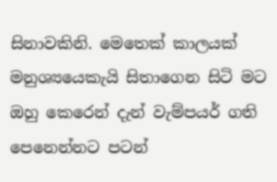සිනාවකිනි. මෙතෙක් කාලයක් මනුශ්‍යයෙකැයි සිතාගෙන සිටි මට ඔහු කෙරෙන් දැන් වැම්පයර් ගති පෙනෙන්නට පටන්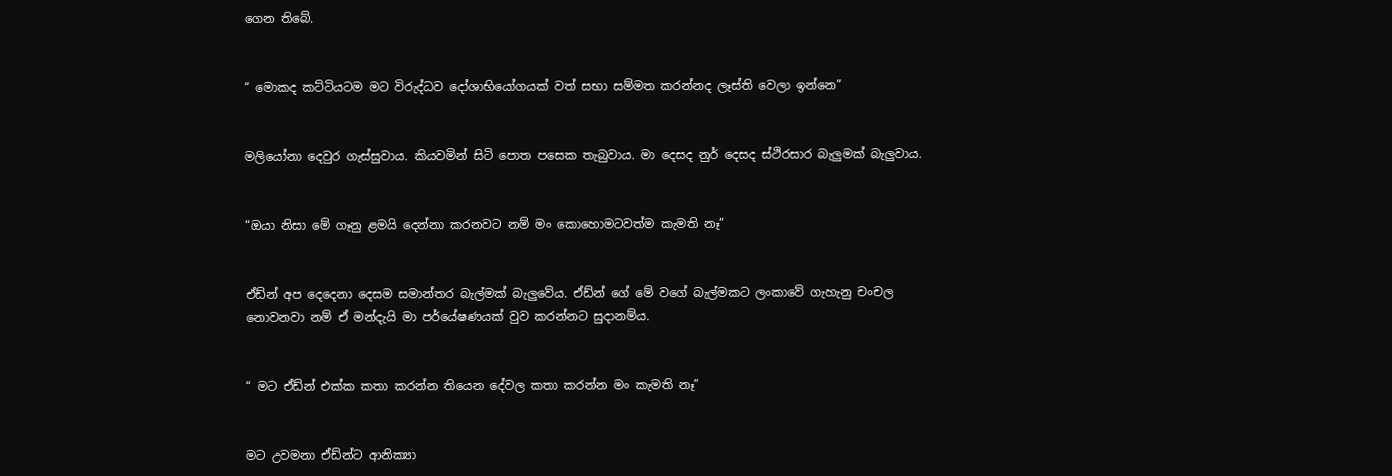ගෙන තිබේ.


“ මොකද කට්ටියටම මට විරුද්ධව දෝශාභියෝගයක් වත් සභා සම්මත කරන්නද ලෑස්ති වෙලා ඉන්නෙ”


මලියෝනා දෙවුර ගැස්සුවාය. කියවමින් සිටි පොත පසෙක තැබුවාය. මා දෙසද නුර් දෙසද ස්ථිරසාර බැලුමක් බැලුවාය.


“ඔයා නිසා මේ ගෑනු ළමයි දෙන්නා කරනවට නම් මං කොහොමටවත්ම කැමති නෑ”


ඒඩ්න් අප දෙදෙනා දෙසම සමාන්තර බැල්මක් බැලුවේය. ඒඩ්න් ගේ මේ වගේ බැල්මකට ලංකාවේ ගැහැනු චංචල නොවනවා නම් ඒ මන්දැයි මා පර්යේෂණයක් වුව කරන්නට සුදානම්ය.


“ මට ඒඩ්න් එක්ක කතා කරන්න ‍තියෙන දේවල කතා කරන්න මං කැමති නෑ”


මට උවමනා ඒඩ්න්ට ආනික්‍යා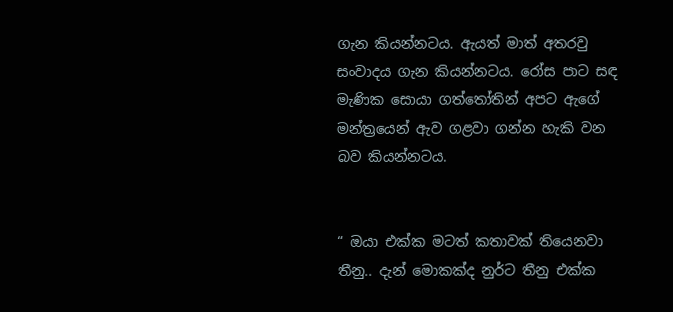ගැන කියන්නටය. ඇයත් මාත් අතරවු සංවාදය ගැන කියන්නටය. රෝස පාට සඳ මැණික සොයා ගත්තෝතින් අපට ඇගේ මන්ත්‍රයෙන් ඇව ගළවා ගන්න හැකි වන බව කියන්නටය.


“ ඔයා එක්ක මටත් කතාවක් තියෙනවා තීනු.. දැන් මොකක්ද නුර්ට තීනු එක්ක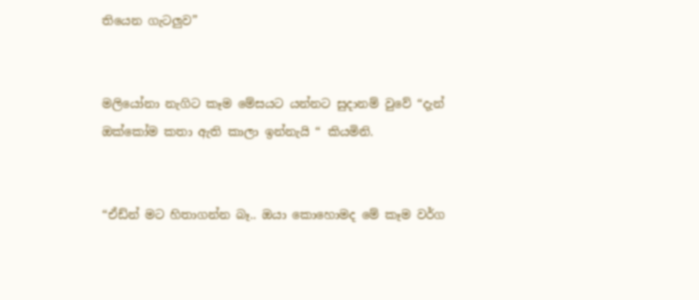තියෙන ගැටලුව”


මලියෝනා නැගිට කෑම මේසයට යන්නට සුදානම් වුවේ “දැන් ඔක්කෝම කතා ඇති කාලා ඉන්නැයි “ කියමිනි.


“ඒඩ්න් මට හිතාගන්න බෑ.. ඔයා කොහොමද මේ කෑම වර්ග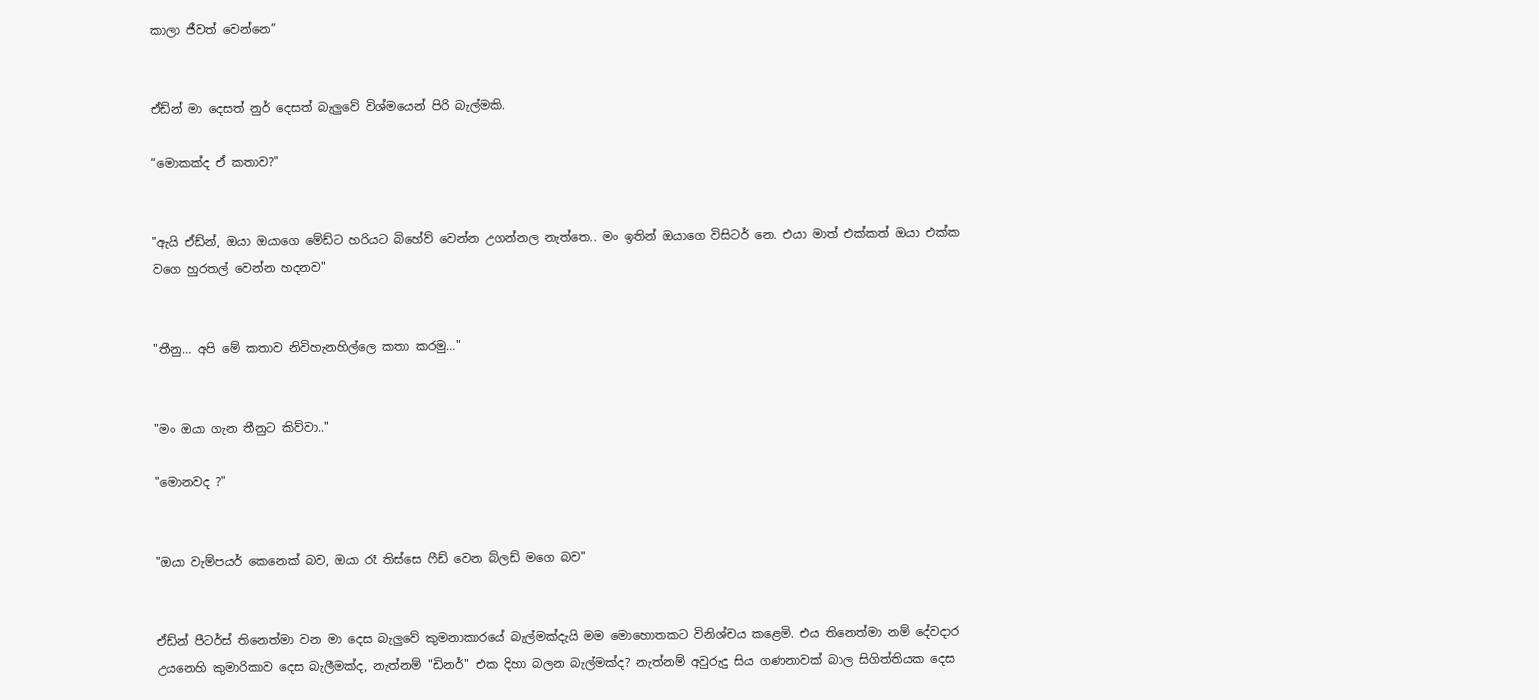කාලා ජීවත් වෙන්නෙ”


ඒඩ්න් මා දෙසත් නුර් දෙසත් බැලුවේ විශ්මයෙන් පිරි බැල්මකි.

“මොකක්ද ඒ කතාව?"


"ඇයි ඒඩ්න්, ඔයා ඔයාගෙ මේඩ්ට හරියට බිහේව් වෙන්න උගන්නල නැත්තෙ.. මං ඉතින් ඔයාගෙ විසිටර් නෙ. එයා මාත් එක්කත් ඔයා එක්ක වගෙ හුරතල් වෙන්න හදනව"


"තීනු… අපි මේ කතාව නිවිහැනහිල්ලෙ කතා කරමු…"


"මං ඔයා ගැන තීනුට කිව්වා.."

"මොනවද ?"


"ඔයා වැම්පයර් කෙනෙක් බව, ඔයා රෑ තිස්සෙ ෆීඩ් වෙන බ්ලඩ් මගෙ බව"


ඒඩ්න් පීටර්ස් තිනෙත්මා වන මා දෙස බැලුවේ කුමනාකාරයේ බැල්මක්දැයි මම මොහොතකට විනිශ්චය කළෙමි. එය තිනෙත්මා නම් දේවදාර උයනෙහි කුමාරිකාව දෙස බැලීමක්ද, නැත්නම් "ඩිනර්" එක දිහා බලන බැල්මක්ද? නැත්නම් අවුරුදු සිය ගණනාවක් බාල සිගිත්තියක දෙස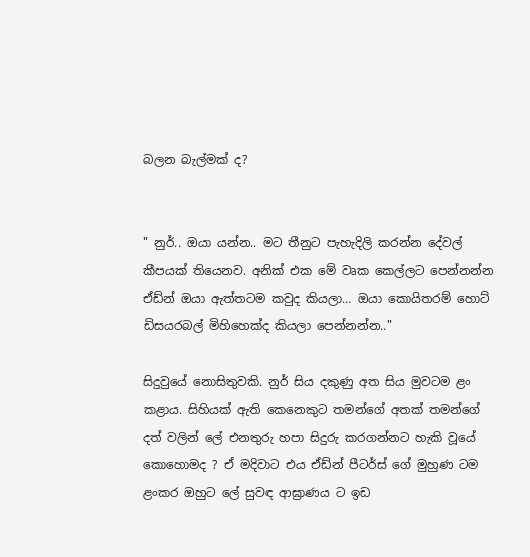බලන බැල්මක් ද?


" නුර්.. ඔයා යන්න.. මට තීනුට පැහැදිලි කරන්න දේවල් කීපයක් තියෙනව. අනික් එක මේ වෘක කෙල්ලට පෙන්නන්න ඒඩ්න් ඔයා ඇත්තටම කවුද කියලා… ඔයා කොයිතරම් හොට් ඩිසයරබල් මිහිහෙක්ද කියලා පෙන්නන්න.."

සිදුවුයේ නොසිතුවකි. නුර් සිය දකුණු අත සිය මුවටම ළං කළාය. සිහියක් ඇති කෙනෙකුට තමන්ගේ අතක් තමන්ගේ දත් වලින් ලේ එනතුරු හපා සිදුරු කරගන්නට හැකි වූයේ කොහොමද ? ඒ මදිවාට එය ඒඩ්න් පීටර්ස් ගේ මුහුණ ටම ළංකර ඔහුට ලේ සුවඳ ආඝ්‍රාණය ට ඉඩ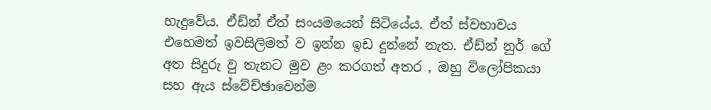හැදුවේය. ඒඩ්න් ඒත් සංයමයෙන් සිටියේය. ඒත් ස්වභාවය එහෙමත් ඉවසිලිමත් ව ඉන්න ඉඩ දුන්නේ නැත. ඒඩ්න් නුර් ගේ අත සිදුරු වු තැනට මුව ළං කරගත් අතර , ඔහු විලෝපිකයා සහ ඇය ස්වේච්ඡාවෙන්ම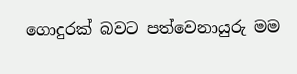ගොදුරක් බවට පත්වෙනායුරු මම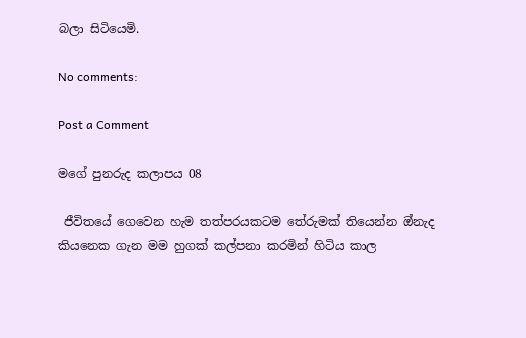බලා සිටියෙමි.

No comments:

Post a Comment

මගේ පුනරුද කලාපය 08

 ජීවිතයේ ගෙවෙන හැම තත්පරයකටම තේරුමක් තියෙන්න ඔ්නැද කියනෙක ගැන මම හුගක් කල්පනා කරමින් හිටිය කාල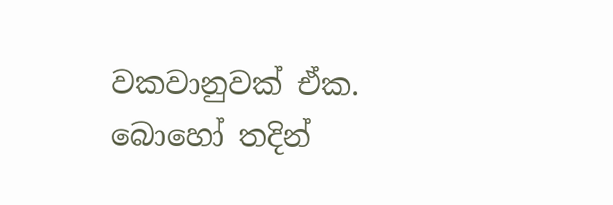වකවානුවක් ඒක. බොහෝ තදින්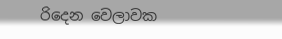රිදෙන වෙලාවක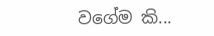වගේම කි...